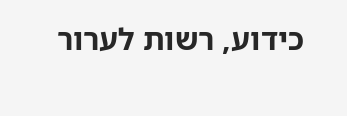כידוע, רשות לערור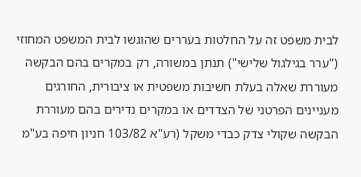לבית משפט זה על החלטות בעררים שהוגשו לבית המשפט המחוזי ("ערר בגילגול שלישי") תנתן במשורה, רק במקרים בהם הבקשה מעוררת שאלה בעלת חשיבות משפטית או ציבורית, החורגים מעניינים הפרטני של הצדדים או במקרים נדירים בהם מעוררת הבקשה שקולי צדק כבדי משקל (רע"א 103/82 חניון חיפה בע"מ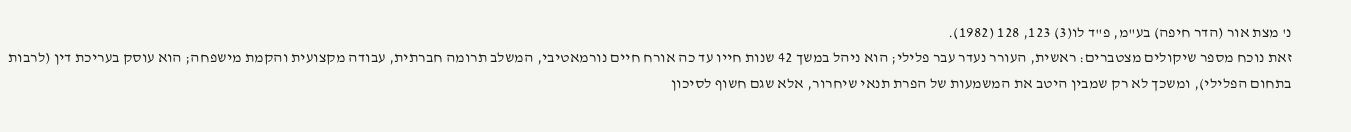נ' מצת אור (הדר חיפה) בע"מ, פ"ד לו(3) 123, 128 (1982).
זאת נוכח מספר שיקולים מצטברים: ראשית, העורר נעדר עבר פלילי; הוא ניהל במשך 42 שנות חייו עד כה אורח חיים נורמאטיבי, המשלב תרומה חברתית, עבודה מקצועית והקמת מישפחה; הוא עוסק בעריכת דין (לרבות בתחום הפלילי), ומשכך לא רק שמבין היטב את המשמעות של הפרת תנאי שיחרור, אלא שגם חשוף לסיכון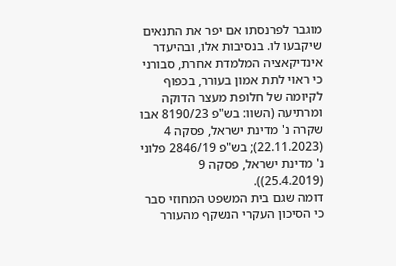מוגבר לפרנסתו אם יפר את התנאים שיקבעו לו. בנסיבות אלו, ובהיעדר אינדיקאציה המלמדת אחרת, סבורני כי ראוי לתת אמון בעורר, בכפוף לקיומה של חלופת מעצר הדוקה ומרתיעה (השוו: בש"פ 8190/23 אבו שקרה נ' מדינת ישראל, פסקה 4 (22.11.2023); בש"פ 2846/19 פלוני נ' מדינת ישראל, פסקה 9 (25.4.2019)).
דומה שגם בית המשפט המחוזי סבר כי הסיכון העקרי הנשקף מהעורר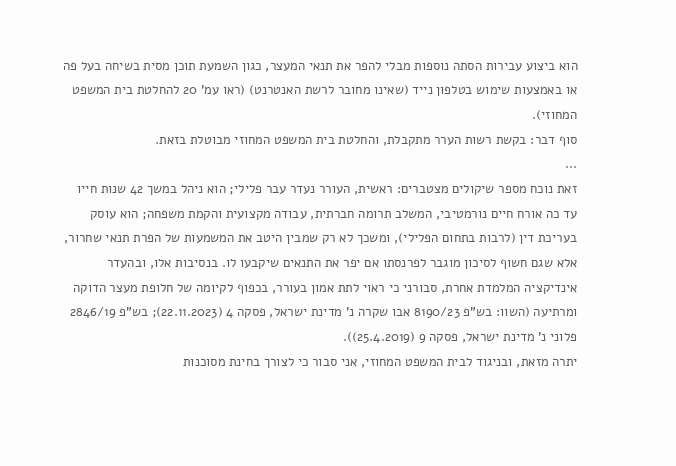הוא ביצוע עבירות הסתה נוספות מבלי להפר את תנאי המעצר, כגון השמעת תוכן מסית בשיחה בעל פה או באמצעות שימוש בטלפון נייד (שאינו מחובר לרשת האנטרנט) (ראו עמ' 20 להחלטת בית המשפט המחוזי).
סוף דבר: בקשת רשות הערר מתקבלת, והחלטת בית המשפט המחוזי מבוטלת בזאת.
...
זאת נוכח מספר שיקולים מצטברים: ראשית, העורר נעדר עבר פלילי; הוא ניהל במשך 42 שנות חייו עד כה אורח חיים נורמטיבי, המשלב תרומה חברתית, עבודה מקצועית והקמת משפחה; הוא עוסק בעריכת דין (לרבות בתחום הפלילי), ומשכך לא רק שמבין היטב את המשמעות של הפרת תנאי שחרור, אלא שגם חשוף לסיכון מוגבר לפרנסתו אם יפר את התנאים שיקבעו לו. בנסיבות אלו, ובהעדר אינדיקציה המלמדת אחרת, סבורני כי ראוי לתת אמון בעורר, בכפוף לקיומה של חלופת מעצר הדוקה ומרתיעה (השוו: בש"פ 8190/23 אבו שקרה נ' מדינת ישראל, פסקה 4 (22.11.2023); בש"פ 2846/19 פלוני נ' מדינת ישראל, פסקה 9 (25.4.2019)).
יתרה מזאת, ובניגוד לבית המשפט המחוזי, אני סבור כי לצורך בחינת מסוכנות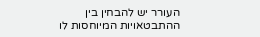העורר יש להבחין בין ההתבטאויות המיוחסות לו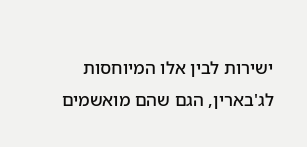ישירות לבין אלו המיוחסות לג'בארין, הגם שהם מואשמים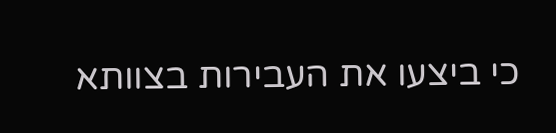כי ביצעו את העבירות בצוותא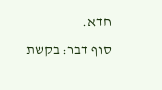חדא.
סוף דבר: בקשת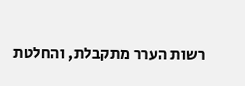רשות הערר מתקבלת, והחלטת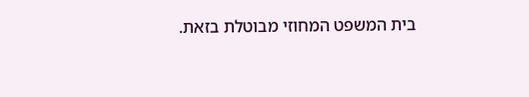בית המשפט המחוזי מבוטלת בזאת.